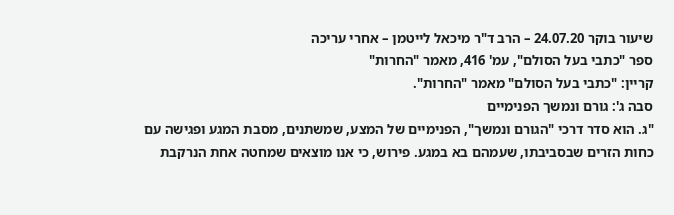שיעור בוקר 24.07.20 – הרב ד"ר מיכאל לייטמן – אחרי עריכה
ספר "כתבי בעל הסולם", עמ' 416, מאמר "החרות"
קריין: "כתבי בעל הסולם" מאמר "החרות".
סבה ג': גורם ונמשך הפנימיים
"ג. הוא סדר דרכי "הגורם ונמשך", הפנימיים של המצע, שמשתנים, מסבת המגע ופגישה עם כחות הזרים שבסביבתו, שעמהם בא במגע. פירוש, כי אנו מוצאים שמחטה אחת הנרקבת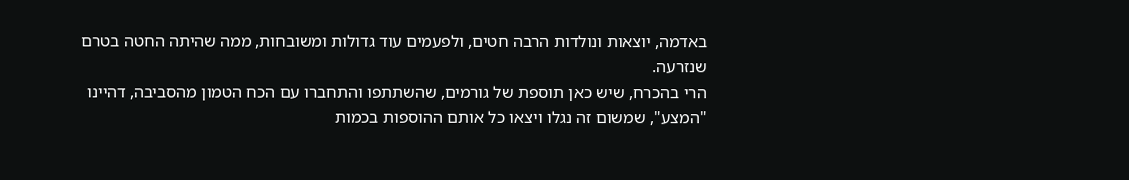באדמה, יוצאות ונולדות הרבה חטים, ולפעמים עוד גדולות ומשובחות, ממה שהיתה החטה בטרם שנזרעה.
הרי בהכרח, שיש כאן תוספת של גורמים, שהשתתפו והתחברו עם הכח הטמון מהסביבה, דהיינו "המצע", שמשום זה נגלו ויצאו כל אותם ההוספות בכמות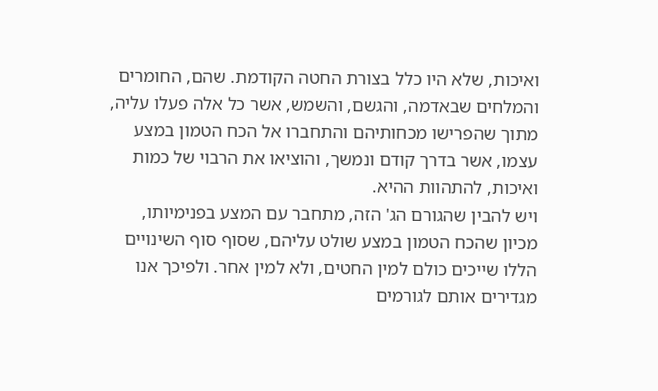ואיכות, שלא היו כלל בצורת החטה הקודמת. שהם, החומרים והמלחים שבאדמה, והגשם, והשמש, אשר כל אלה פעלו עליה, מתוך שהפרישו מכחותיהם והתחברו אל הכח הטמון במצע עצמו, אשר בדרך קודם ונמשך, והוציאו את הרבוי של כמות ואיכות, להתהוות ההיא.
ויש להבין שהגורם הג' הזה, מתחבר עם המצע בפנימיותו, מכיון שהכח הטמון במצע שולט עליהם, שסוף סוף השינויים הללו שייכים כולם למין החטים, ולא למין אחר. ולפיכך אנו מגדירים אותם לגורמים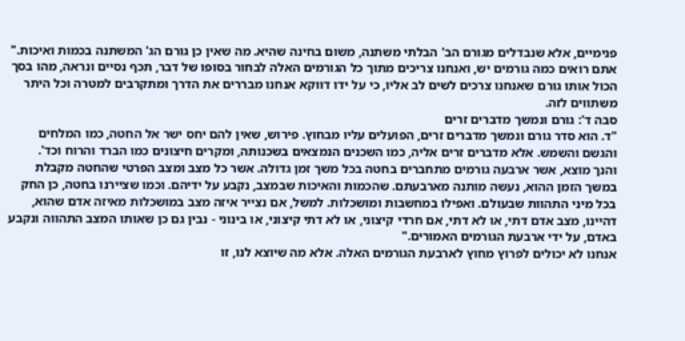פנימיים, אלא שנבדלים מגורם הב' הבלתי משתנה, משום בחינה שהיא. מה שאין כן גורם הג' המשתנה בכמות ואיכות."
אתם רואים כמה גורמים יש, ואנחנו צריכים מתוך כל הגורמים האלה לבחור בסופו של דבר, תכף נסיים ונראה, מהו בסך הכול אותו גורם שאנחנו צרכים לשים לב אליו, כי על ידו דווקא אנחנו מבררים את הדרך ומתקרבים למטרה וכל היתר משתווים לזה.
סבה ד': גורם ונמשך מדברים זרים
"ד. הוא סדר גורם ונמשך מדברים זרים, הפועלים עליו מבחוץ. פירוש, שאין להם יחס ישר אל החטה, כמו המלחים והגשם והשמש. אלא מדברים זרים אליה, כמו השכנים הנמצאים בשכנותה, ומקרים חיצונים כמו הברד והרוח וכד'.
והנך מוצא, אשר ארבעה גורמים מתחברים בחטה בכל משך זמן גדולה. אשר כל מצב ומצב הפרטי שהחטה מקבלת במשך הזמן ההוא, נעשה מותנה מארבעתם. שהכמות והאיכות שבמצב, נקבע על ידיהם. וכמו שציירנו בחטה, כן החק בכל מיני התהוות שבעולם. ואפילו במחשבות ומושכלות. למשל, אם נצייר איזה מצב במושכלות מאיזה אדם שהוא, דהיינו, מצב אדם דתי, או לא דתי, אם חרדי קיצוני, או לא דתי קיצוני, או בינוני - נבין גם כן שאותו המצב התהווה ונקבע באדם, על ידי ארבעת הגורמים האמורים."
אנחנו לא יכולים לפרוץ מחוץ לארבעת הגורמים האלה. אלא מה שיוצא לנו, זו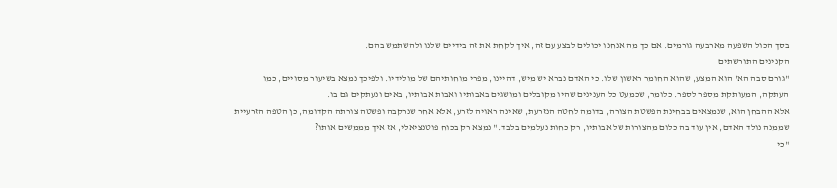בסך הכול השפעה מארבעה גורמים. אם כך מה אנחנו יכולים לבצע עם זה, איך לקחת את זה בידיים שלנו ולהשתמש בהם.
הקנינים התורשתים
"גורם סבה הא' הוא המצע, שהוא החומר ראשון שלו. כי האדם נברא יש מיש, דהיינו, מפרי מוחותיהם של מולידיו. ולפיכך נמצא בשיעור מסויים, כמו העתקה, המעותקת מספר לספר. כלומר, שכמעט כל הענינים שהיו מקובלים ומושגים באבותיו ואבות אבותיו, באים ונעתקים גם בו.
אלא ההבחן הוא, שנמצאים בבחינת הפשטת הצורה, בדומה לחטה הנזרעת, שאינה ראויה לזרע, אלא אחר שנרקבה ופשטה צורתה הקדומה, כן הטפה הזרעיית שממנה נולד האדם, אין עוד בה כלום מהצורות של אבותיו, רק כחות נעלמים בלבד." נמצא רק בכוח פוטנציאלי, אז איך מממשים אותו?
"כי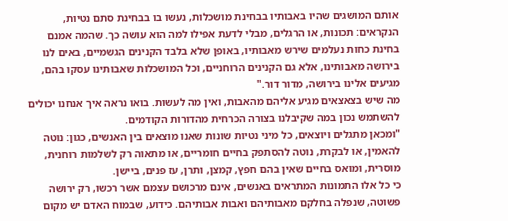אותם המושגים שהיו באבותיו בבחינת מושכלות, נעשו בו בבחינת סתם נטיות, הנקראים: תכונות, או הרגלים, מבלי לדעת אפילו למה הוא עושה כך. שהמה אמנם בחינת כחות נעלמים שירש מאבותיו, באופן שלא בלבד הקנינים הגשמיים, באים לנו בירושה מאבותינו, אלא גם הקנינים הרוחניים, וכל המושכלות שאבותינו עסקו בהם, מגיעים אלינו בירושה, מדור דור."
מה שיש בצאצאים מגיע אליהם מהאבות, ואין מה לעשות. בואו נראה איך אנחנו יכולים להשתמש נכון במה שקיבלנו בצורה הכרחית מהדורות הקודמים.
"ומכאן מתגלים ויוצאים, כל מיני נטיות שונות שאנו מוצאים בין האנשים, כגון: נוטה להאמין, או לבקרת, נוטה להסתפק בחיים חומריים, או מתאוה רק לשלמות רוחנית, מוסרית, ומואס בחיים שאין בהם חפץ, קמצן, ותרן, עז פנים, ביישן.
כי כל אלו התמונות המתראים באנשים, אינם מרכושם עצמם אשר רכשו, רק ירושה פשוטה, שנפלה בחלקם מאבותיהם ואבות אבותיהם. כידוע, שבמוח האדם יש מקום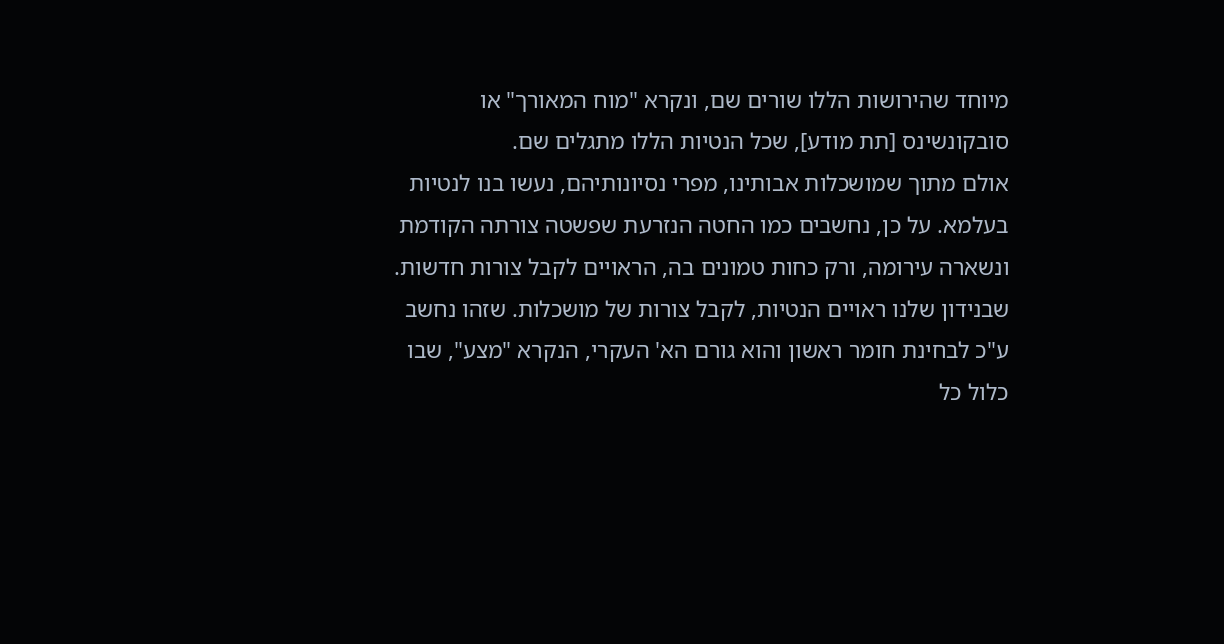מיוחד שהירושות הללו שורים שם, ונקרא "מוח המאורך" או סובקונשינס [תת מודע], שכל הנטיות הללו מתגלים שם.
אולם מתוך שמושכלות אבותינו, מפרי נסיונותיהם, נעשו בנו לנטיות בעלמא. על כן, נחשבים כמו החטה הנזרעת שפשטה צורתה הקודמת ונשארה עירומה, ורק כחות טמונים בה, הראויים לקבל צורות חדשות. שבנידון שלנו ראויים הנטיות, לקבל צורות של מושכלות. שזהו נחשב ע"כ לבחינת חומר ראשון והוא גורם הא' העקרי, הנקרא "מצע", שבו כלול כל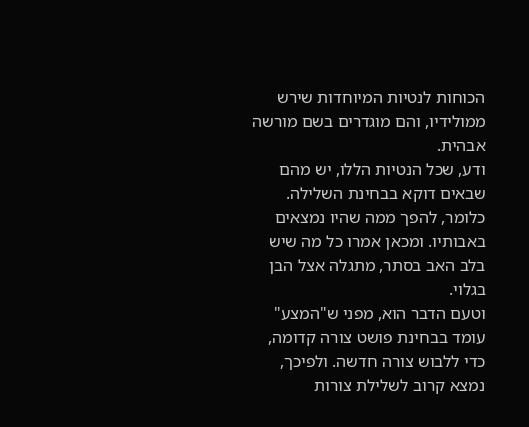הכוחות לנטיות המיוחדות שירש ממולידיו, והם מוגדרים בשם מורשה אבהית.
ודע, שכל הנטיות הללו, יש מהם שבאים דוקא בבחינת השלילה. כלומר, להפך ממה שהיו נמצאים באבותיו. ומכאן אמרו כל מה שיש בלב האב בסתר, מתגלה אצל הבן בגלוי.
וטעם הדבר הוא, מפני ש"המצע" עומד בבחינת פושט צורה קדומה, כדי ללבוש צורה חדשה. ולפיכך, נמצא קרוב לשלילת צורות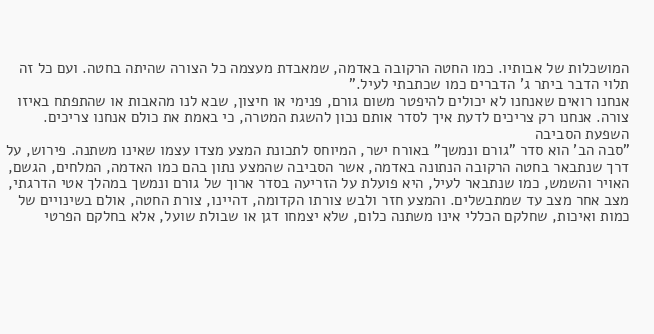המושכלות של אבותיו. כמו החטה הרקובה באדמה, שמאבדת מעצמה כל הצורה שהיתה בחטה. ועם כל זה תלוי הדבר ביתר ג' הדברים כמו שכתבתי לעיל."
אנחנו רואים שאנחנו לא יכולים להיפטר משום גורם, פנימי או חיצון, שבא לנו מהאבות או שהתפתח באיזו צורה. אנחנו רק צריכים לדעת איך לסדר אותם נכון להשגת המטרה, כי באמת את כולם אנחנו צריכים.
השפעת הסביבה
"סבה הב' הוא סדר "גורם ונמשך" באורח ישר, המיוחס לתכונת המצע מצדו עצמו שאינו משתנה. פירוש, על דרך שנתבאר בחטה הרקובה הנתונה באדמה, אשר הסביבה שהמצע נתון בהם כמו האדמה, המלחים, הגשם, האויר והשמש, כמו שנתבאר לעיל, היא פועלת על הזריעה בסדר ארוך של גורם ונמשך במהלך אטי הדרגתי, מצב אחר מצב עד שמתבשלים. והמצע חזר ולבש צורתו הקדומה, דהיינו, צורת החטה, אולם בשינויים של כמות ואיכות, שחלקם הכללי אינו משתנה כלום, שלא יצמחו דגן או שבולת שועל, אלא בחלקם הפרטי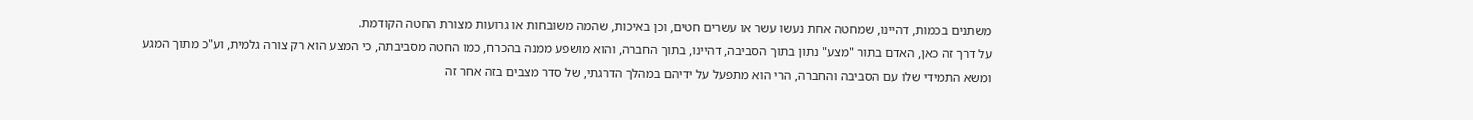משתנים בכמות, דהיינו, שמחטה אחת נעשו עשר או עשרים חטים, וכן באיכות, שהמה משובחות או גרועות מצורת החטה הקודמת.
על דרך זה כאן, האדם בתור "מצע" נתון בתוך הסביבה, דהיינו, בתוך החברה, והוא מושפע ממנה בהכרח, כמו החטה מסביבתה, כי המצע הוא רק צורה גלמית, וע"כ מתוך המגע ומשא התמידי שלו עם הסביבה והחברה, הרי הוא מתפעל על ידיהם במהלך הדרגתי, של סדר מצבים בזה אחר זה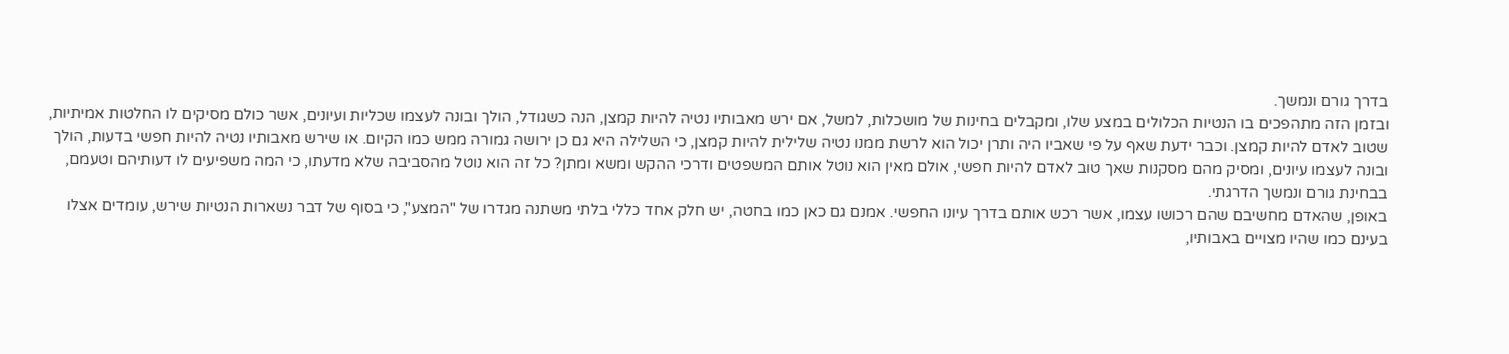בדרך גורם ונמשך.
ובזמן הזה מתהפכים בו הנטיות הכלולים במצע שלו, ומקבלים בחינות של מושכלות, למשל, אם ירש מאבותיו נטיה להיות קמצן, הנה כשגודל, הולך ובונה לעצמו שכליות ועיונים, אשר כולם מסיקים לו החלטות אמיתיות, שטוב לאדם להיות קמצן. וכבר ידעת שאף על פי שאביו היה ותרן יכול הוא לרשת ממנו נטיה שלילית להיות קמצן, כי השלילה היא גם כן ירושה גמורה ממש כמו הקיום. או שירש מאבותיו נטיה להיות חפשי בדעות, הולך ובונה לעצמו עיונים, ומסיק מהם מסקנות שאך טוב לאדם להיות חפשי, אולם מאין הוא נוטל אותם המשפטים ודרכי ההקש ומשא ומתן? כל זה הוא נוטל מהסביבה שלא מדעתו, כי המה משפיעים לו דעותיהם וטעמם, בבחינת גורם ונמשך הדרגתי.
באופן, שהאדם מחשיבם שהם רכושו עצמו, אשר רכש אותם בדרך עיונו החפשי. אמנם גם כאן כמו בחטה, יש חלק אחד כללי בלתי משתנה מגדרו של "המצע", כי בסוף של דבר נשארות הנטיות שירש, עומדים אצלו בעינם כמו שהיו מצויים באבותיו,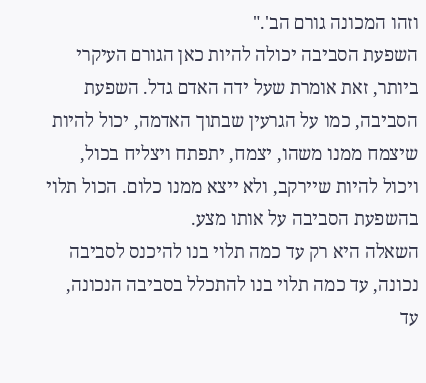וזהו המכונה גורם הב'."
השפעת הסביבה יכולה להיות כאן הגורם העיקרי ביותר, זאת אומרת שעל ידה האדם גדל. השפעת הסביבה, כמו על הגרעין שבתוך האדמה, יכול להיות שיצמח ממנו משהו, יצמח, יתפתח ויצליח בכול, ויכול להיות שיירקב, ולא ייצא ממנו כלום. הכול תלוי בהשפעת הסביבה על אותו מצע.
השאלה היא רק עד כמה תלוי בנו להיכנס לסביבה נכונה, עד כמה תלוי בנו להתכלל בסביבה הנכונה, עד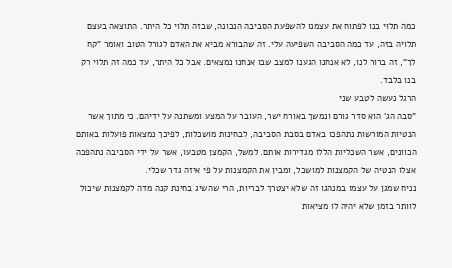כמה תלוי בנו לפתוח את עצמנו להשפעת הסביבה הנכונה, שבזה תלוי כל היתר. התוצאה בעצם תלויה בזה, עד כמה הסביבה השפיעה עלי. זה שהבורא מביא את האדם לגורל הטוב ואומר "קח לך", זה ברור לנו, לא אנחנו הגענו למצב שבו אנחנו נמצאים. אבל כל היתר, עד כמה זה תלוי רק בנו בלבד.
הרגל נעשה לטבע שני
"סבה הג' הוא סדר גורם ונמשך באורח ישר, העובר על המצע ומשתנה על ידיהם. כי מתוך אשר הנטיות המורשות נתהפכו באדם בסבת הסביבה, לבחינות מושכלות, לפיכך נמצאות פועלות באותם הכוונים, אשר השכליות הללו מגדירות אותם. למשל, הקמצן מטבעו, אשר על ידי הסביבה נתהפכה אצלו הנטיה של הקמצנות למושכל, ומבין את הקמצנות על פי איזה גדר שכלי.
נניח שמגן על עצמו במנהגו זה שלא יצטרך לבריות, הרי שהשיג בחינת קנה מדה לקמצנות שיכול לוותר בזמן שלא יהיה לו מציאות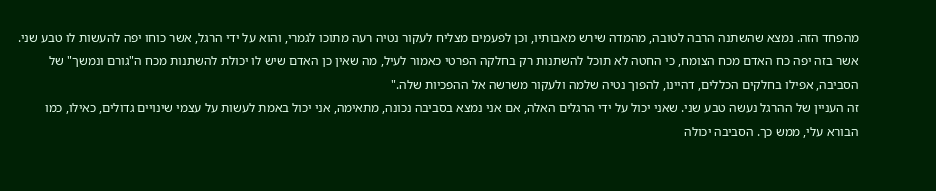מהפחד הזה. נמצא שהשתנה הרבה לטובה, מהמדה שירש מאבותיו, וכן לפעמים מצליח לעקור נטיה רעה מתוכו לגמרי, והוא על ידי הרגל, אשר כוחו יפה להעשות לו טבע שני.
אשר בזה יפה כח האדם מכח הצומח, כי החטה לא תוכל להשתנות רק בחלקה הפרטי כאמור לעיל, מה שאין כן האדם שיש לו יכולת להשתנות מכח ה"גורם ונמשך" של הסביבה, אפילו בחלקים הכללים, דהיינו, להפוך נטיה שלמה ולעקור משרשה אל ההפכיות שלה."
זה העניין של ההרגל נעשה טבע שני. שאני יכול על ידי הרגלים האלה, אם אני נמצא בסביבה נכונה, מתאימה, אני יכול באמת לעשות על עצמי שינויים גדולים, כאילו, כמו הבורא עלי, ממש כך. הסביבה יכולה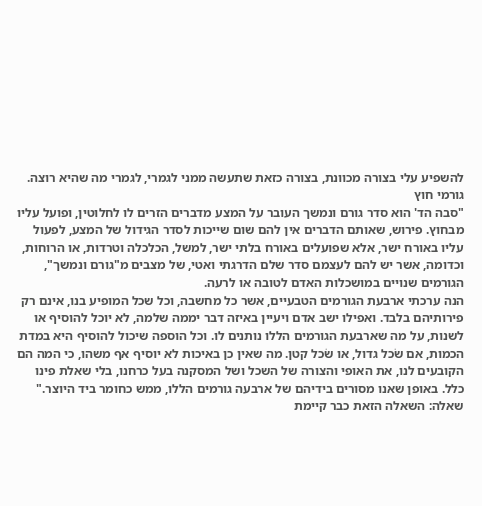להשפיע עלי בצורה מכוונת, בצורה כזאת שתעשה ממני לגמרי, לגמרי מה שהיא רוצה.
גורמי חוץ
"סבה הד' הוא סדר גורם ונמשך העובר על המצע מדברים הזרים לו לחלוטין, ופועל עליו מבחוץ. פירוש, שאותם הדברים אין להם שום שייכות לסדר הגידול של המצע, לפעול עליו באורח ישר, אלא שפועלים באורח בלתי ישר, למשל, הכלכלה וטרדות, או הרוחות, וכדומה, אשר יש להם לעצמם סדר שלם הדרגתי ואטי, של מצבים מ"גורם ונמשך", הגורמים שנויים במושכלות האדם לטובה או לרעה.
הנה ערכתי ארבעת הגורמים הטבעיים, אשר כל מחשבה, וכל שכל המופיע בנו, אינם רק פירותיהם בלבד. ואפילו ישב אדם ויעיין באיזה דבר יממה שלמה, לא יוכל להוסיף או לשנות, על מה שארבעת הגורמים הללו נותנים לו. וכל הוספה שיכול להוסיף היא במדת הכמות, אם שׂכל גדול, או שׂכל קטן. מה שאין כן באיכות לא יוסיף אף משהו, כי המה הם הקובעים לנו, את האופי והצורה של השכל ושל המסקנה בעל כרחנו, בלי שאלת פינו כלל. באופן שאנו מסורים בידיהם של ארבעה גורמים הללו, ממש כחומר ביד היוצר."
שאלה: השאלה הזאת כבר קיימת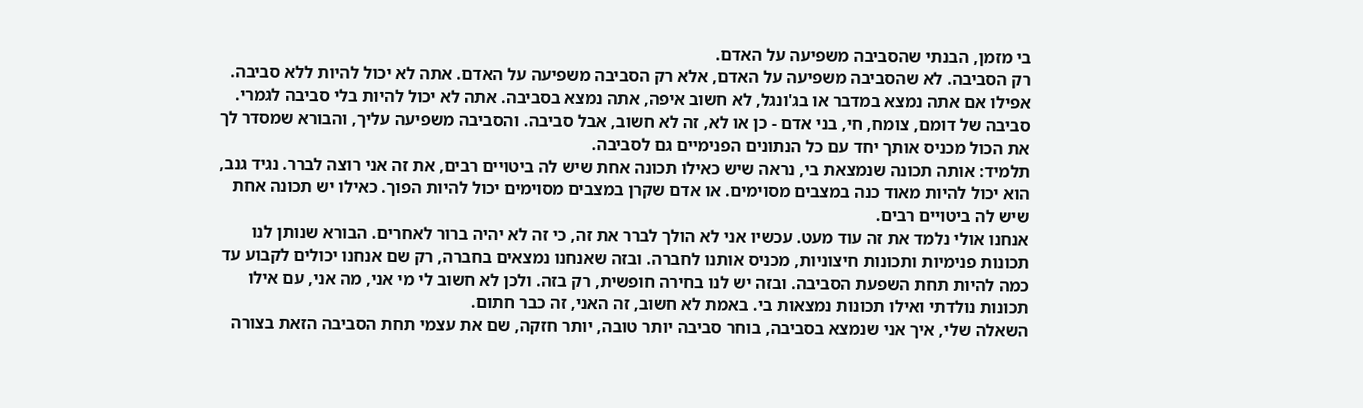בי מזמן, הבנתי שהסביבה משפיעה על האדם.
רק הסביבה. לא שהסביבה משפיעה על האדם, אלא רק הסביבה משפיעה על האדם. אתה לא יכול להיות ללא סביבה. אפילו אם אתה נמצא במדבר או בג'ונגל, לא חשוב איפה, אתה נמצא בסביבה. אתה לא יכול להיות בלי סביבה לגמרי. סביבה של דומם, צומח, חי, בני אדם - כן או לא, זה לא חשוב, אבל סביבה. והסביבה משפיעה עליך, והבורא שמסדר לך את הכול מכניס אותך יחד עם כל הנתונים הפנימיים גם לסביבה.
תלמיד: אותה תכונה שנמצאת בי, נראה שיש כאילו תכונה אחת שיש לה ביטויים רבים, את זה אני רוצה לברר. נגיד גנב, הוא יכול להיות מאוד כנה במצבים מסוימים. או אדם שקרן במצבים מסוימים יכול להיות הפוך. כאילו יש תכונה אחת שיש לה ביטויים רבים.
אנחנו אולי נלמד את זה עוד מעט. עכשיו אני לא הולך לברר את זה, כי זה לא יהיה ברור לאחרים. הבורא שנותן לנו תכונות פנימיות ותכונות חיצוניות, מכניס אותנו לחברה. ובזה שאנחנו נמצאים בחברה, רק שם אנחנו יכולים לקבוע עד כמה להיות תחת השפעת הסביבה. ובזה יש לנו בחירה חופשית, רק בזה. ולכן לא חשוב לי מי אני, מה אני, עם אילו תכונות נולדתי ואילו תכונות נמצאות בי. באמת לא חשוב, זה האני, זה כבר חתום.
השאלה שלי, איך אני שנמצא בסביבה, בוחר סביבה יותר טובה, יותר חזקה, שם את עצמי תחת הסביבה הזאת בצורה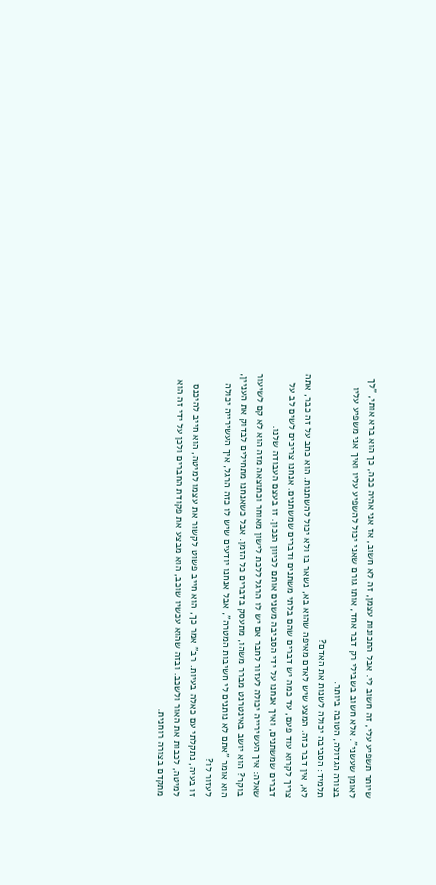שיותר תשפיע עלי, זה חשוב לי. אבל התכונות עצמן, זה לא חשוב, אז אני אהיה ככה, כך הוא ברא אותי, "לך לאומן שעשני". אלא חשוב בשבילי רק דבר אחד, אותו גורם שאני יכול להשפיע עליו ואיך אני משפיע עליו בצורה הגדולה, הטובה ביותר.
תלמיד: הסביבה יכולה לשנות את האדם?
לא, אין דבר כזה. המצע שיש לאדם מאיפה שהוא בא, נשאר בו ולא יכול להשתנות. הוא כתב על זה כבר, אתה צריך לקרוא עוד פעם, עד כמה יש דברים שהם בלתי משתנים ודברים שמשתנים. אנחנו צריכים לשים לב על דברים שמשתנים, ואיך אנחנו על ידי הסביבה משנים אותם לכיוון הנכון. זו בעצם העבודה שלנו.
שאלה: איך העשירייה יכולה לעזור לחבר אם יש לו הרגל ללכת לישון מאוחר וכתוצאה מזה הוא לא קם לשיעור בוקר? הוא יושב באינטרנט מברר משהו, מתעסק בדברים כל הזמן. אבל כשאנחנו מתחילים לבדוק את העניין, הוא אומר "אתם לא נותנים לי חשיבות המטרה", אבל אנחנו יודעים שיש לו כזה הרגל, איך העשירייה יכולה לעזור לו?
זו בעיה, נתקלתי עם כאלה בעיות. רב" אמר כך, הוא חייב פשוט לקשור את עצמו למיטה, הוא חייב להיכנס למיטה, לכבות את האור ולשכב. ובזה שהוא עכשיו שוכב, הוא מבצע את פקודת החברים ולכן על ידי זה הוא מתקדם בצורה רוחנית.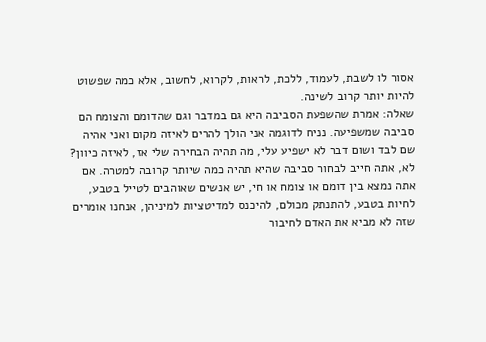אסור לו לשבת, לעמוד, ללכת, לראות, לקרוא, לחשוב, אלא כמה שפשוט להיות יותר קרוב לשינה.
שאלה: אמרת שהשפעת הסביבה היא גם במדבר וגם שהדומם והצומח הם סביבה שמשפיעה. נניח לדוגמה אני הולך להרים לאיזה מקום ואני אהיה שם לבד ושום דבר לא ישפיע עלי, מה תהיה הבחירה שלי אז, לאיזה כיוון?
לא, אתה חייב לבחור סביבה שהיא תהיה כמה שיותר קרובה למטרה. אם אתה נמצא בין דומם או צומח או חי, יש אנשים שאוהבים לטייל בטבע, לחיות בטבע, להתנתק מכולם, להיכנס למדיטציות למיניהן, אנחנו אומרים שזה לא מביא את האדם לחיבור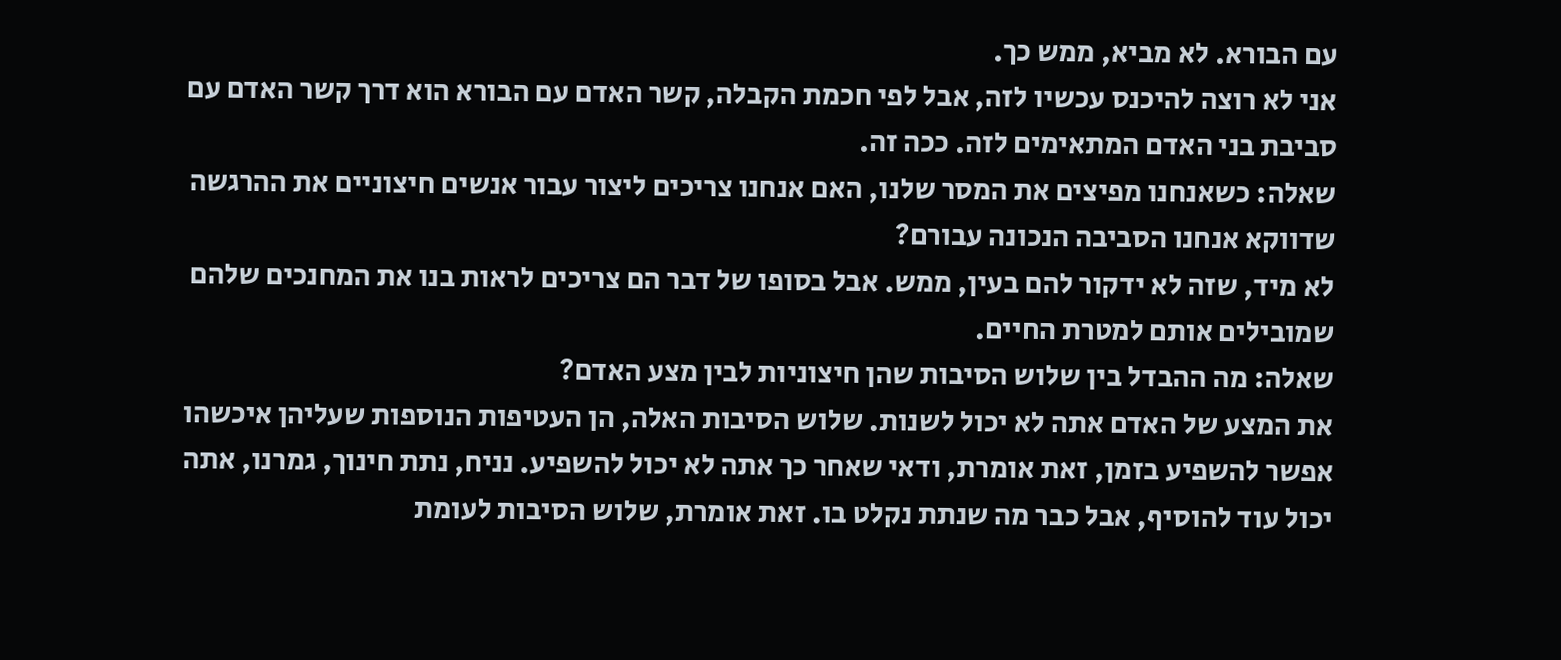עם הבורא. לא מביא, ממש כך.
אני לא רוצה להיכנס עכשיו לזה, אבל לפי חכמת הקבלה, קשר האדם עם הבורא הוא דרך קשר האדם עם סביבת בני האדם המתאימים לזה. ככה זה.
שאלה: כשאנחנו מפיצים את המסר שלנו, האם אנחנו צריכים ליצור עבור אנשים חיצוניים את ההרגשה שדווקא אנחנו הסביבה הנכונה עבורם?
לא מיד, שזה לא ידקור להם בעין, ממש. אבל בסופו של דבר הם צריכים לראות בנו את המחנכים שלהם שמובילים אותם למטרת החיים.
שאלה: מה ההבדל בין שלוש הסיבות שהן חיצוניות לבין מצע האדם?
את המצע של האדם אתה לא יכול לשנות. שלוש הסיבות האלה, הן העטיפות הנוספות שעליהן איכשהו אפשר להשפיע בזמן, זאת אומרת, ודאי שאחר כך אתה לא יכול להשפיע. נניח, נתת חינוך, גמרנו, אתה יכול עוד להוסיף, אבל כבר מה שנתת נקלט בו. זאת אומרת, שלוש הסיבות לעומת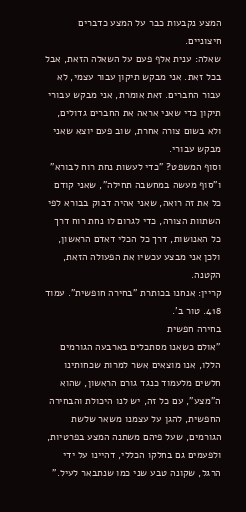המצע נקבעות כבר על המצע כדברים חיצוניים.
שאלה: ענית אלף פעם על השאלה הזאת, אבל בכל זאת. אני מבקש תיקון עבור עצמי, לא עבור החברים. זאת אומרת, אני מבקש עבורי תיקון כדי שאני אראה את החברים גדולים, ולא בשום צורה אחרת, שוב פעם יוצא שאני מבקש עבורי.
וסוף המשפט? "כדי לעשות נחת רוח לבורא" ו"סוף מעשה במחשבה תחילה", שאני קודם כל את זה רואה, שאני אהיה דבוק בבורא לפי השתוות הצורה, כדי לגרום לו נחת רוח דרך כל האנושות, דרך כל הכלי דאדם הראשון, ולכן אני מבצע עכשיו את הפעולה הזאת, הקטנה.
קריין: אנחנו בכותרת "בחירה חופשית". עמוד 418. טור ב'.
בחירה חפשית
"אולם כשאנו מסתכלים בארבעה הגורמים הללו, אנו מוצאים אשר למרות שכחותינו חלשים מלעמוד כנגד גורם הראשון, שהוא ה"מצע", עם כל זה, יש לנו היכולת והבחירה החפשית, להגן על עצמנו משאר שלשת הגורמים, שעל פיהם משתנה המצע בפרטיות, ולפעמים גם בחלקו הכללי, דהיינו על ידי הרגל, שקונה טבע שני כמו שנתבאר לעיל."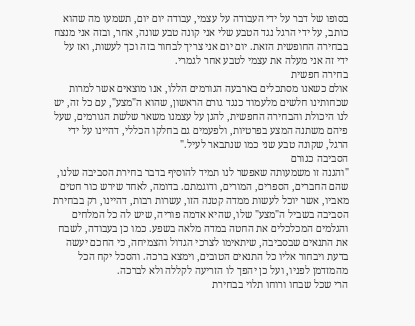בסופו של דבר על ידי העבודה על עצמי, עבודה יום יום, תשמעו מה שהוא כותב, על ידי הרגל נגד הטבע שלי אני קונה טבע שונה, אחר, ובזה אני מנצח בבחירה החופשית הזאת. יום יום אני צריך לבחור בזה וכך לעשות, ואז על ידי זה אני מעלה את עצמי לטבע אחר לגמרי.
בחירה חפשית
אולם כשאנו מסתכלים בארבעה הגורמים הללו, אנו מוצאים אשר למרות שכחותינו חלשים מלעמוד כנגד גורם הראשון, שהוא ה"מצע", עם כל זה, יש לנו היכולת והבחירה החפשית, להגן על עצמנו משאר שלשת הגורמים, שעל פיהם משתנה המצע בפרטיות, ולפעמים גם בחלקו הכללי, דהיינו על ידי הרגל, שקונה טבע שני כמו שנתבאר לעיל."
הסביבה כגורם
"והגנה זו משמעותה שאפשר לנו תמיד להוסיף בדבר בחירת הסביבה שלנו, שהם החברים, הספרים, המורים, ודוגמתם. בדומה, לאחד שירש כור חטים מאביו, אשר יוכל לעשות ממדה קטנה הזו, עשרות רבות, דהיינו, רק בבחירת הסביבה בשביל ה"מצע" שלו, שהיא אדמה פוריה, שיש לה כל המלחים והגלמים המכלכלים את החטה במדה מלאה בשפע. כמו כן בעבודה, לשבח את התנאים שבסביבה, שיתאימו לצרכי הגדול והצמיחה, כי החכם יעשה בדעת ויבחור אליו כל התנאים הטובים, וימצא ברכה. והסכל יקח הכל מהמזדמן לפניו, ועל כן יהפך לו הזריעה לקללה ולא לברכה.
הרי שכל שבחו ורוחו תלוי בבחירת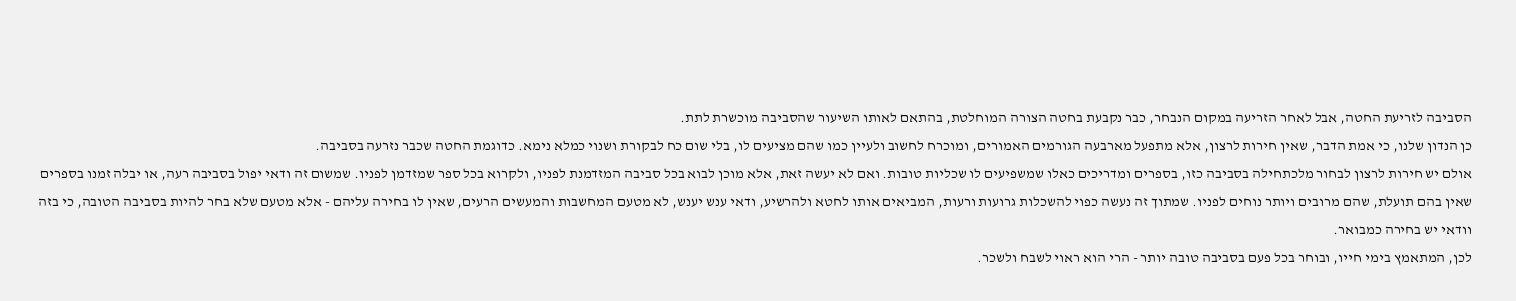הסביבה לזריעת החטה, אבל לאחר הזריעה במקום הנבחר, כבר נקבעת בחטה הצורה המוחלטת, בהתאם לאותו השיעור שהסביבה מוכשרת לתת.
כן הנדון שלנו, כי אמת הדבר, שאין חירות לרצון, אלא מתפעל מארבעה הגורמים האמורים, ומוכרח לחשוב ולעיין כמו שהם מציעים לו, בלי שום כח לבקורת ושנוי כמלא נימא. כדוגמת החטה שכבר נזרעה בסביבה.
אולם יש חירות לרצון לבחור מלכתחילה בסביבה כזו, בספרים ומדריכים כאלו שמשפיעים לו שכליות טובות. ואם לא יעשה זאת, אלא מוכן לבוא בכל סביבה המזדמנת לפניו, ולקרוא בכל ספר שמזדמן לפניו. שמשום זה ודאי יפול בסביבה רעה, או יבלה זמנו בספרים שאין בהם תועלת, שהם מרובים ויותר נוחים לפניו. שמתוך זה נעשה כפוי להשכלות גרועות ורעות, המביאים אותו לחטא ולהרשיע, ודאי ענש יענש, לא מטעם המחשבות והמעשים הרעים, שאין לו בחירה עליהם - אלא מטעם שלא בחר להיות בסביבה הטובה, כי בזה וודאי יש בחירה כמבואר.
לכן, המתאמץ בימי חייו, ובוחר בכל פעם בסביבה טובה יותר - הרי הוא ראוי לשבח ולשכר.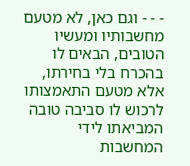- - - וגם כאן, לא מטעם מחשבותיו ומעשיו הטובים, הבאים לו בהכרח בלי בחירתו, אלא מטעם התאמצותו לרכוש לו סביבה טובה המביאתו לידי המחשבות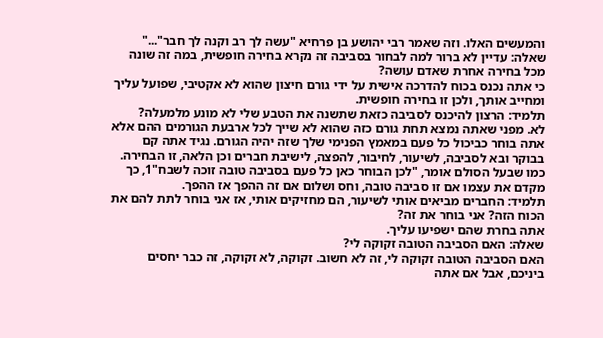והמעשים האלו. וזה שאמר רבי יהושע בן פרחיא "עשה לך רב וקנה לך חבר"..."
שאלה: עדיין לא ברור למה לבחור בסביבה זה נקרא בחירה חופשית, במה זה שונה מכל בחירה אחרת שאדם עושה?
כי אתה נכנס בכוח להדרכה אישית על ידי גורם חיצון שהוא לא אקטיבי, שפועל עליך ומחייב אותך, ולכן זו בחירה חופשית.
תלמיד: הרצון להיכנס לסביבה כזאת שתשנה את הטבע שלי לא מונע מלמעלה?
לא. מפני שאתה נמצא תחת גורם כזה שהוא לא שייך לכל ארבעת הגורמים ההם אלא אתה בוחר כביכול כל פעם במאמץ הפנימי שלך שזה יהיה הגורם. נגיד אתה קם בבוקר ובא לסביבה, לשיעור, לחיבור, להפצה, לישיבת חברים וכן הלאה, זו הבחירה. כמו שבעל הסולם אומר, "לכן הבוחר כאן כל פעם בסביבה טובה זוכה לשבח"1, כך מקדם את עצמו אם זו סביבה טובה, וחס ושלום אם זה ההפך אז ההפך.
תלמיד: החברים מביאים אותי לשיעור, הם מחזיקים אותי, אז אני בוחר לתת להם את הכוח הזה? אני בוחר את זה?
אתה בחרת שהם ישפיעו עליך.
שאלה: האם הסביבה הטובה זקוקה לי?
האם הסביבה הטובה זקוקה לי, זה לא חשוב. זקוקה, לא זקוקה, זה כבר יחסים ביניכם, אבל אם אתה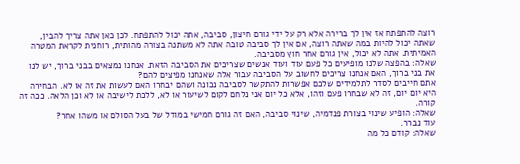רוצה להתפתח אז אין לך ברירה אלא רק על ידי גורם חיצון, סביבה, אתה יכול להתפתח. לכן כאן אתה צריך להבין, שאתה יכול להיות במה שאתה רוצה, אם אין לך סביבה טובה אתה לא משתנה בצורה מהותית, רוחנית לקראת המטרה האמיתית. אתה לא יכול, אין גורם אחר חוץ מסביבה.
שאלה: בהפצה שלנו מופיעים כל פעם עוד ועוד אנשים שצריכים את הסביבה הזאת. אנחנו נמצאים בבני ברוך, יש לנו את בני ברוך, האם אנחנו צריכים לחשוב על הסביבה עבור אלה שאנחנו מפיצים להם?
אתם חייבים לסדר לתלמידים שלכם אפשרות להתקשר לסביבה נכונה ושהם יבחרו האם לעשות את זה או לא. הבחירה היא יום יום, זה לא שבחרו פעם וזהו, אלא כל יום אני נלחם לקום לשיעור או לא, ללכת לישיבה או לא וכן הלאה. ככה זה קורה.
שאלה: הופיע שינוי בצורת פנדמיה, שינוי סביבה, האם זה גורם חמישי במודל של בעל הסולם או משהו אחר?
עוד נברר.
שאלה: קודם כל מה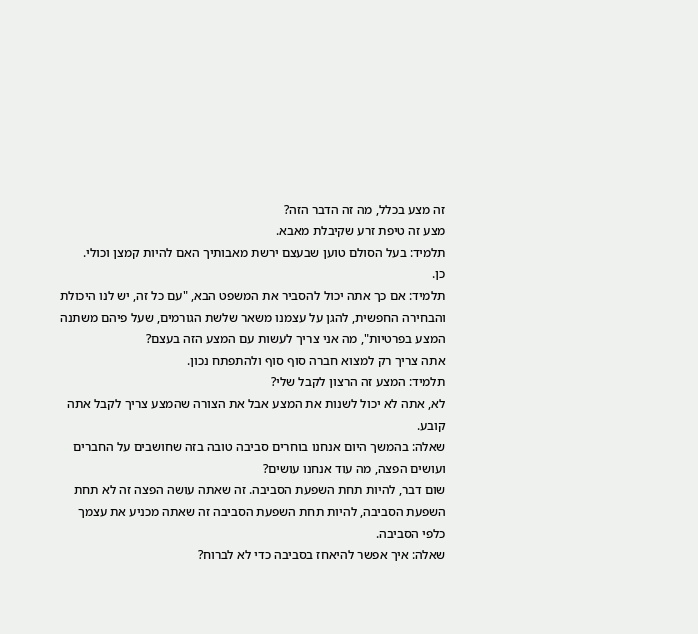זה מצע בכלל, מה זה הדבר הזה?
מצע זה טיפת זרע שקיבלת מאבא.
תלמיד: בעל הסולם טוען שבעצם ירשת מאבותיך האם להיות קמצן וכולי.
כן.
תלמיד: אם כך אתה יכול להסביר את המשפט הבא, "עם כל זה, יש לנו היכולת והבחירה החפשית, להגן על עצמנו משאר שלשת הגורמים, שעל פיהם משתנה המצע בפרטיות", מה אני צריך לעשות עם המצע הזה בעצם?
אתה צריך רק למצוא חברה סוף סוף ולהתפתח נכון.
תלמיד: המצע זה הרצון לקבל שלי?
לא, אתה לא יכול לשנות את המצע אבל את הצורה שהמצע צריך לקבל אתה קובע.
שאלה: בהמשך היום אנחנו בוחרים סביבה טובה בזה שחושבים על החברים ועושים הפצה, מה עוד אנחנו עושים?
שום דבר, להיות תחת השפעת הסביבה. זה שאתה עושה הפצה זה לא תחת השפעת הסביבה, להיות תחת השפעת הסביבה זה שאתה מכניע את עצמך כלפי הסביבה.
שאלה: איך אפשר להיאחז בסביבה כדי לא לברוח?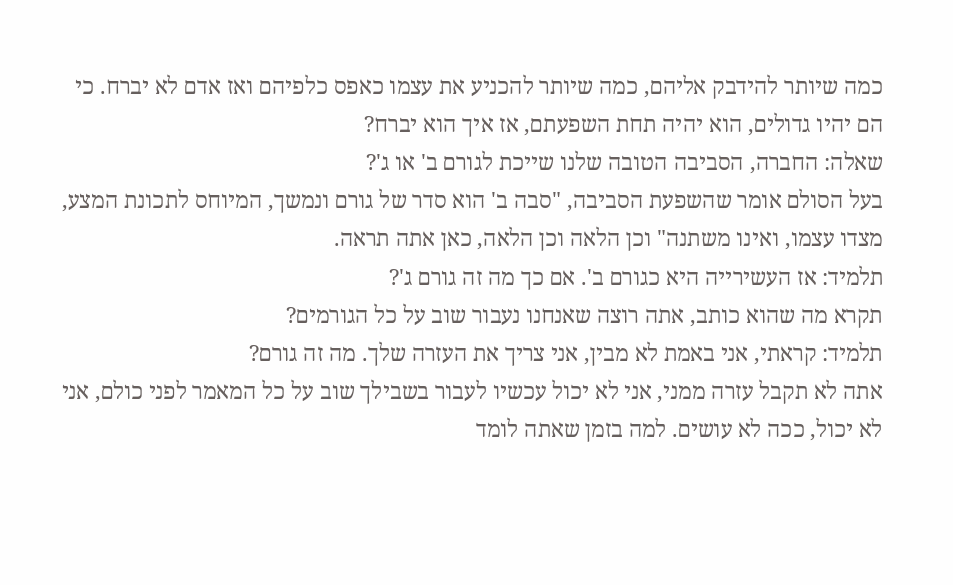כמה שיותר להידבק אליהם, כמה שיותר להכניע את עצמו כאפס כלפיהם ואז אדם לא יברח. כי הם יהיו גדולים, הוא יהיה תחת השפעתם, אז איך הוא יברח?
שאלה: החברה, הסביבה הטובה שלנו שייכת לגורם ב' או ג'?
בעל הסולם אומר שהשפעת הסביבה, "סבה ב' הוא סדר של גורם ונמשך, המיוחס לתכונת המצע, מצדו עצמו, ואינו משתנה" וכן הלאה וכן הלאה, כאן אתה תראה.
תלמיד: אז העשירייה היא כגורם ב'. אם כך מה זה גורם ג'?
תקרא מה שהוא כותב, אתה רוצה שאנחנו נעבור שוב על כל הגורמים?
תלמיד: קראתי, אני באמת לא מבין, אני צריך את העזרה שלך. מה זה גורם?
אתה לא תקבל עזרה ממני, אני לא יכול עכשיו לעבור בשבילך שוב על כל המאמר לפני כולם, אני לא יכול, ככה לא עושים. למה בזמן שאתה לומד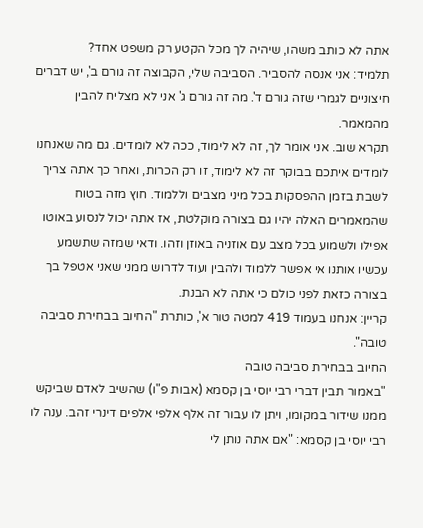אתה לא כותב משהו, שיהיה לך מכל הקטע רק משפט אחד?
תלמיד: אני אנסה להסביר. הסביבה שלי, הקבוצה זה גורם ב', יש דברים חיצוניים לגמרי שזה גורם ד'. מה זה גורם ג' אני לא מצליח להבין מהמאמר.
תקרא שוב. אני אומר לך, זה לא לימוד, ככה לא לומדים. גם מה שאנחנו לומדים איתכם בבוקר זה לא לימוד, זו רק הכרות, ואחר כך אתה צריך לשבת בזמן ההפסקות בכל מיני מצבים וללמוד. חוץ מזה בטוח שהמאמרים האלה יהיו גם בצורה מוקלטת, אז אתה יכול לנסוע באוטו אפילו ולשמוע בכל מצב עם אוזניה באוזן וזהו. ודאי שמזה שתשמע עכשיו אותנו אי אפשר ללמוד ולהבין ועוד לדרוש ממני שאני אטפל בך בצורה כזאת לפני כולם כי אתה לא הבנת.
קריין: אנחנו בעמוד 419 למטה טור א', כותרת "החיוב בבחירת סביבה טובה".
החיוב בבחירת סביבה טובה
"באמור תבין דברי רבי יוסי בן קסמא (אבות פ"ו) שהשיב לאדם שביקש ממנו שידור במקומו, ויתן לו עבור זה אלף אלפי אלפים דינרי זהב. ענה לו רבי יוסי בן קסמא: "אם אתה נותן לי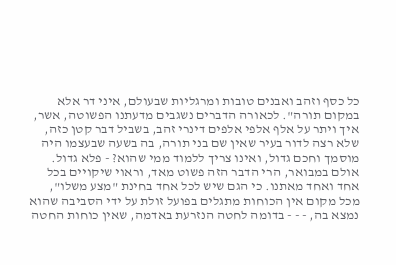כל כסף וזהב ואבנים טובות ומרגליות שבעולם, איני דר אלא במקום תורה". לכאורה הדברים נשגבים מדעתנו הפשוטה, אשר, איך ויתר על אלף אלפי אלפים דינרי זהב, בשביל דבר קטן כזה, שלא רצה לדור בעיר שאין שם בני תורה, בה בשעה שבעצמו היה מוסמך וחכם גדול, ואינו צריך ללמוד ממי שהוא? - פלא גדול.
אולם במבואר, הרי הדבר הזה פשוט מאד, וראוי שיקויים בכל אחד ואחד מאתנו. כי הגם שיש לכל אחד בחינת "מצע משלו", מכל מקום אין הכוחות מתגלים בפועל זולת על ידי הסביבה שהוא נמצא בה, - - - בדומה לחטה הנזרעת באדמה, שאין כוחות החטה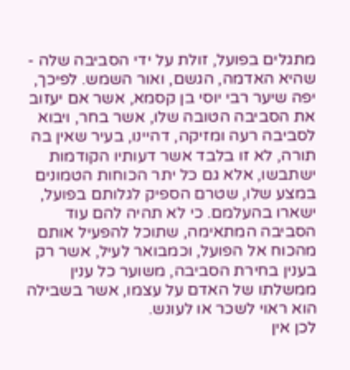מתגלים בפועל, זולת על ידי הסביבה שלה - שהיא האדמה, הגשם, ואור השמש. לפיכך, יפה שיער רבי יוסי בן קסמא, אשר אם יעזוב את הסביבה הטובה שלו, אשר בחר, ויבוא לסביבה רעה ומזיקה, דהיינו, בעיר שאין בה תורה, לא זו בלבד אשר דעותיו הקודמות ישתבשו, אלא גם כל יתר הכוחות הטמונים במצע שלו, שטרם הספיק לגלותם בפועל, ישארו בהעלמם. כי לא תהיה להם עוד הסביבה המתאימה, שתוכל להפעיל אותם מהכוח אל הפועל, וכמבואר לעיל, אשר רק בענין בחירת הסביבה, משוער כל ענין ממשלתו של האדם על עצמו, אשר בשבילה הוא ראוי לשכר או לעונש.
לכן אין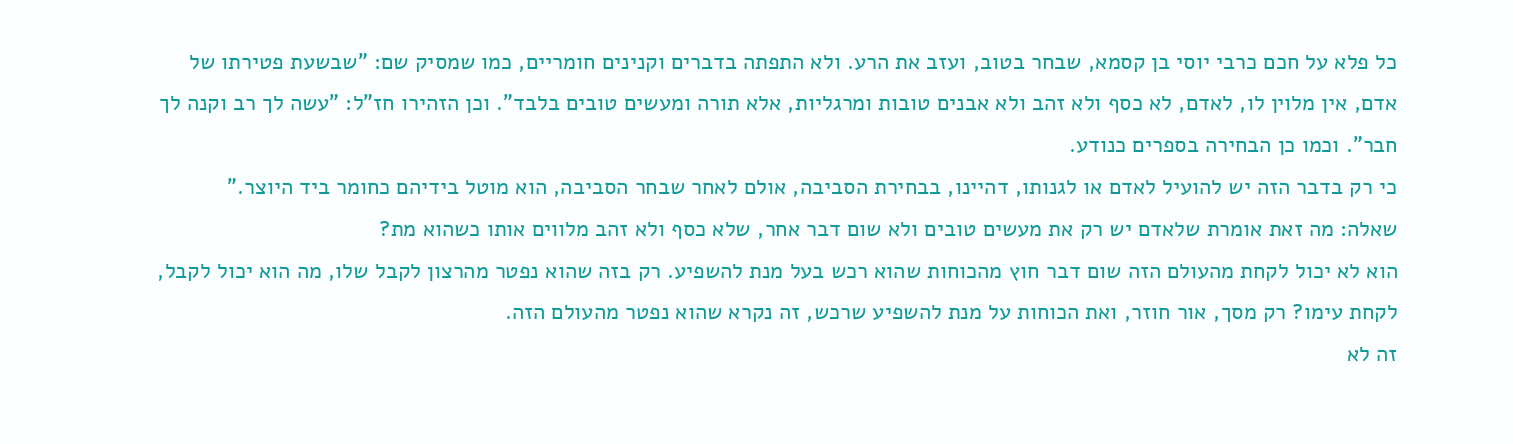כל פלא על חכם כרבי יוסי בן קסמא, שבחר בטוב, ועזב את הרע. ולא התפתה בדברים וקנינים חומריים, כמו שמסיק שם: "שבשעת פטירתו של אדם, אין מלוין לו, לאדם, לא כסף ולא זהב ולא אבנים טובות ומרגליות, אלא תורה ומעשים טובים בלבד". וכן הזהירו חז"ל: "עשה לך רב וקנה לך חבר". וכמו כן הבחירה בספרים כנודע.
כי רק בדבר הזה יש להועיל לאדם או לגנותו, דהיינו, בבחירת הסביבה, אולם לאחר שבחר הסביבה, הוא מוטל בידיהם כחומר ביד היוצר."
שאלה: מה זאת אומרת שלאדם יש רק את מעשים טובים ולא שום דבר אחר, שלא כסף ולא זהב מלווים אותו כשהוא מת?
הוא לא יכול לקחת מהעולם הזה שום דבר חוץ מהכוחות שהוא רכש בעל מנת להשפיע. רק בזה שהוא נפטר מהרצון לקבל שלו, מה הוא יכול לקבל, לקחת עימו? רק מסך, אור חוזר, ואת הכוחות על מנת להשפיע שרכש, זה נקרא שהוא נפטר מהעולם הזה.
זה לא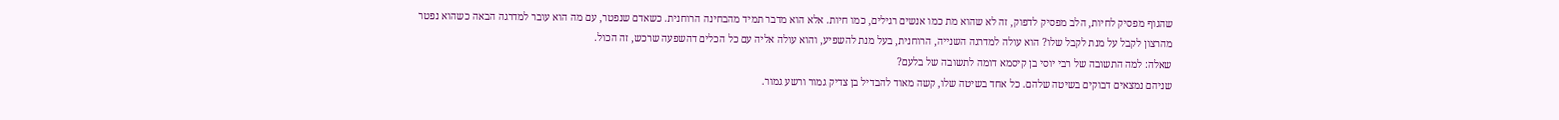שהגוף מפסיק לחיות, הלב מפסיק לדפוק, זה לא שהוא מת כמו אנשים רגילים, כמו חיות. אלא הוא מדבר תמיד מהבחינה הרוחנית. כשאדם שנפטר, עם מה הוא עובר למדרגה הבאה כשהוא נפטר מהרצון לקבל על מנת לקבל שלו? הוא עולה למדרגה השנייה, הרוחנית, בעל מנת להשפיע, והוא עולה אליה עם כל הכלים דהשפעה שרכש, זה הכול.
שאלה: למה התשובה של רבי יוסי בן קיסמא דומה לתשובה של בלעם?
שניהם נמצאים דבוקים בשיטה שלהם. כל אחד בשיטה שלו, קשה מאוד להבדיל בן צדיק גמור ורשע גמור.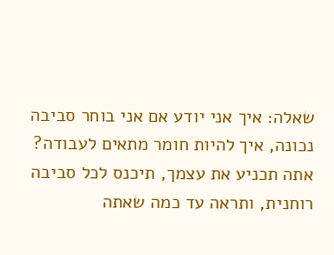שאלה: איך אני יודע אם אני בוחר סביבה נכונה, איך להיות חומר מתאים לעבודה?
אתה תכניע את עצמך, תיכנס לכל סביבה רוחנית, ותראה עד כמה שאתה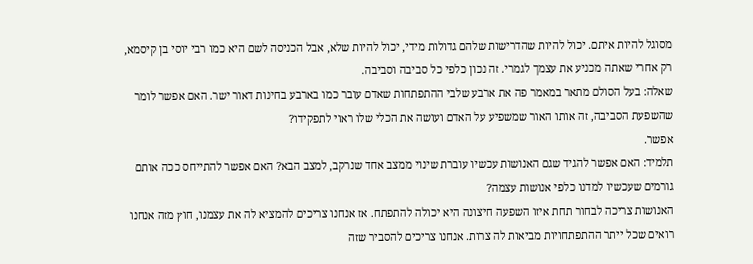מסוגל להיות איתם. יכול להיות שהדרישות שלהם גדולות מידי, יכול להיות שלא, אבל הכניסה לשם היא כמו רבי יוסי בן קיסמא, רק אחרי שאתה מכניע את עצמך לגמרי. זה נכון כלפי כל סביבה וסביבה.
שאלה: בעל הסולם מתאר במאמר פה את ארבע שלבי ההתפתחות שאדם עובר כמו בארבע בחינות דאור ישר. האם אפשר לומר שהשפעת הסביבה, זה אותו האור שמשפיע על האדם ועושה את הכלי שלו ראוי לתפקידו?
אפשר.
תלמיד: האם אפשר להגיד שגם האנושות עכשיו עוברת שינוי ממצב אחד שנרקב, למצב הבא? האם אפשר להתייחס ככה אותם גורמים שעכשיו למדנו כלפי אנושות עצמה?
האנושות צריכה לבחור תחת איזו השפעה חיצונה היא יכולה להתפתח. אז אנחנו צריכים להמציא לה את עצמנו, חוץ מזה אנחנו רואים שכל ייתר ההתפתחויות מביאות לה צרות. אנחנו צריכים להסביר שזה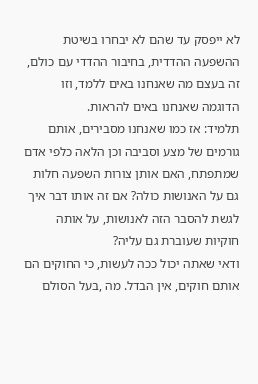לא ייפסק עד שהם לא יבחרו בשיטת ההשפעה ההדדית, בחיבור ההדדי עם כולם, זה בעצם מה שאנחנו באים ללמד, וזו הדוגמה שאנחנו באים להראות.
תלמיד: אז כמו שאנחנו מסבירים, אותם גורמים של מצע וסביבה וכן הלאה כלפי אדם שמתפתח, האם אותן צורות השפעה חלות גם על האנושות כולה? אם זה אותו דבר איך לגשת להסבר הזה לאנושות, על אותה חוקיות שעוברת גם עליה?
ודאי שאתה יכול ככה לעשות, כי החוקים הם אותם חוקים, אין הבדל. מה ,בעל הסולם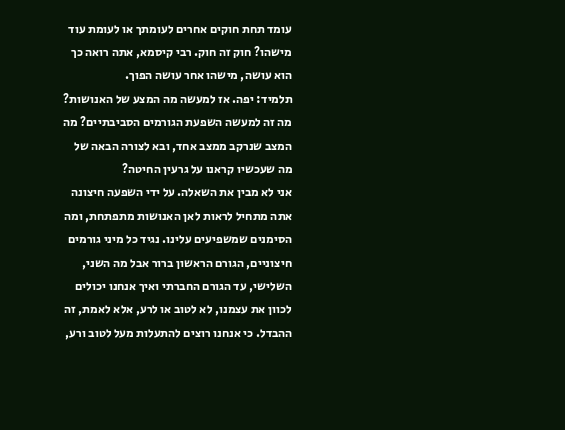עומד תחת חוקים אחרים לעומתך או לעומת עוד מישהו? חוק זה חוק. רבי קיסמא, אתה רואה כך הוא עושה, מישהו אחר עושה הפוך.
תלמיד: יפה. אז למעשה מה המצע של האנושות? מה זה למעשה השפעת הגורמים הסביבתיים? מה המצב שנרקב ממצב אחד, ובא לצורה הבאה של מה שעכשיו קראנו על גרעין החיטה?
אני לא מבין את השאלה. על ידי השפעה חיצונה אתה מתחיל לראות לאן האנושות מתפתחת, ומה הסימנים שמשפיעים עלינו. נגיד כל מיני גורמים חיצוניים, הגורם הראשון ברור אבל מה השני, השלישי, עד הגורם החברתי ואיך אנחנו יכולים לכוון את עצמנו, לא לטוב או לרע, אלא לאמת, זה ההבדל. כי אנחנו רוצים להתעלות מעל לטוב ורע,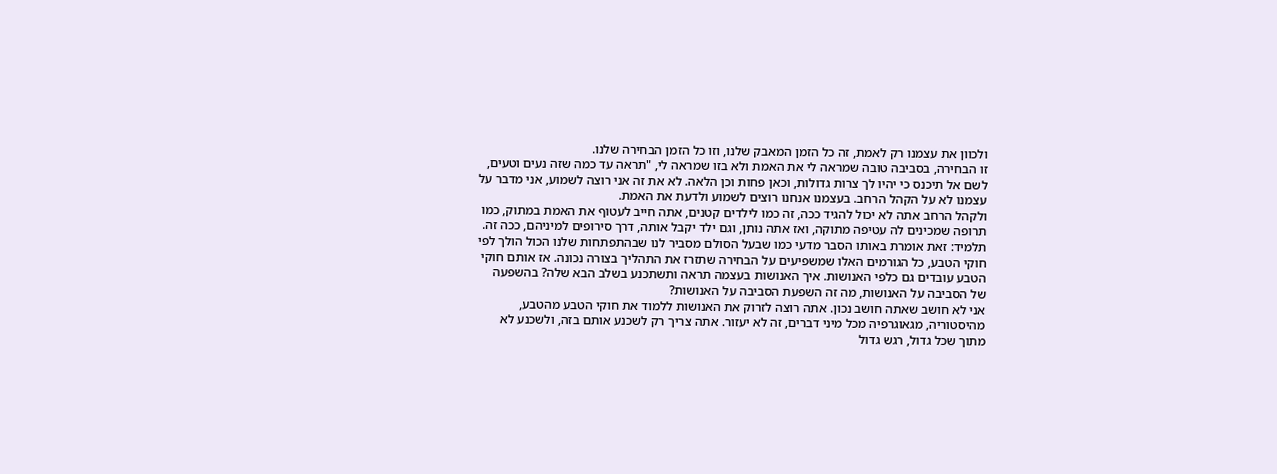ולכוון את עצמנו רק לאמת, זה כל הזמן המאבק שלנו, וזו כל הזמן הבחירה שלנו.
זו הבחירה, בסביבה טובה שמראה לי את האמת ולא בזו שמראה לי, "תראה עד כמה שזה נעים וטעים, לשם אל תיכנס כי יהיו לך צרות גדולות, וכאן פחות וכן הלאה. לא את זה אני רוצה לשמוע, אני מדבר על עצמנו לא על הקהל הרחב. בעצמנו אנחנו רוצים לשמוע ולדעת את האמת.
ולקהל הרחב אתה לא יכול להגיד ככה, זה כמו לילדים קטנים, אתה חייב לעטוף את האמת במתוק, כמו תרופה שמכינים לה עטיפה מתוקה, ואז אתה נותן, וגם ילד יקבל אותה, דרך סירופים למיניהם, ככה זה.
תלמיד: זאת אומרת באותו הסבר מדעי כמו שבעל הסולם מסביר לנו שבהתפתחות שלנו הכול הולך לפי חוקי הטבע, כל הגורמים האלו שמשפיעים על הבחירה שתזרז את התהליך בצורה נכונה. אז אותם חוקי הטבע עובדים גם כלפי האנושות. איך האנושות בעצמה תראה ותשתכנע בשלב הבא שלה? בהשפעה של הסביבה על האנושות, מה זה השפעת הסביבה על האנושות?
אני לא חושב שאתה חושב נכון. אתה רוצה לזרוק את האנושות ללמוד את חוקי הטבע מהטבע, מהיסטוריה, מגאוגרפיה מכל מיני דברים, זה לא יעזור. אתה צריך רק לשכנע אותם בזה, ולשכנע לא מתוך שכל גדול, רגש גדול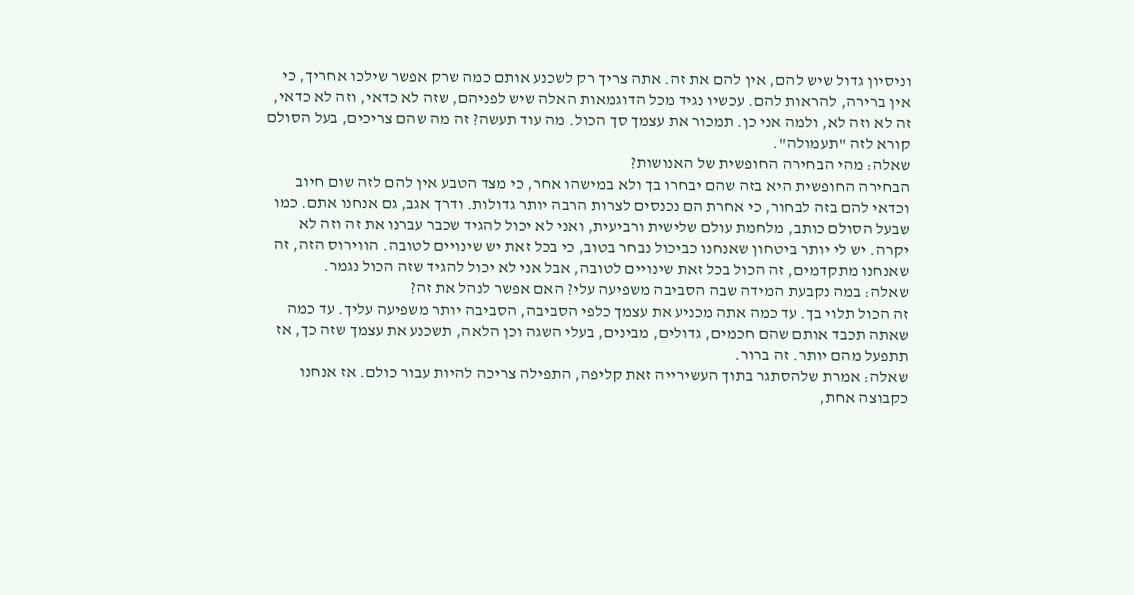וניסיון גדול שיש להם, אין להם את זה. אתה צריך רק לשכנע אותם כמה שרק אפשר שילכו אחריך, כי אין ברירה, להראות להם. עכשיו נגיד מכל הדוגמאות האלה שיש לפניהם, שזה לא כדאי, וזה לא כדאי, זה לא וזה לא, ולמה אני כן. תמכור את עצמך סך הכול. מה עוד תעשה? זה מה שהם צריכים, בעל הסולם קורא לזה "תעמולה".
שאלה: מהי הבחירה החופשית של האנושות?
הבחירה החופשית היא בזה שהם יבחרו בך ולא במישהו אחר, כי מצד הטבע אין להם לזה שום חיוב וכדאי להם בזה לבחור, כי אחרת הם נכנסים לצרות הרבה יותר גדולות. ודרך אגב, גם אנחנו אתם. כמו שבעל הסולם כותב, מלחמת עולם שלישית ורביעית, ואני לא יכול להגיד שכבר עברנו את זה וזה לא יקרה. יש לי יותר ביטחון שאנחנו כביכול נבחר בטוב, כי בכל זאת יש שינויים לטובה. הווירוס הזה, זה שאנחנו מתקדמים, זה הכול בכל זאת שינויים לטובה, אבל אני לא יכול להגיד שזה הכול נגמר.
שאלה: במה נקבעת המידה שבה הסביבה משפיעה עלי? האם אפשר לנהל את זה?
זה הכול תלוי בך. עד כמה אתה מכניע את עצמך כלפי הסביבה, הסביבה יותר משפיעה עליך. עד כמה שאתה תכבד אותם שהם חכמים, גדולים, מבינים, בעלי השגה וכן הלאה, תשכנע את עצמך שזה כך, אז תתפעל מהם יותר. זה ברור.
שאלה: אמרת שלהסתגר בתוך העשירייה זאת קליפה, התפילה צריכה להיות עבור כולם. אז אנחנו כקבוצה אחת,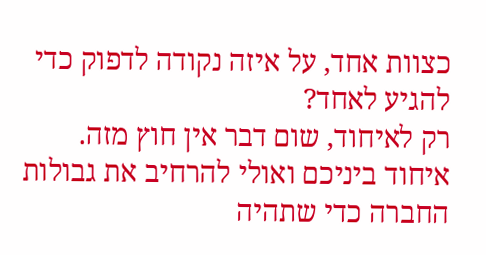כצוות אחד, על איזה נקודה לדפוק כדי להגיע לאחד?
רק לאיחוד, שום דבר אין חוץ מזה. איחוד ביניכם ואולי להרחיב את גבולות החברה כדי שתהיה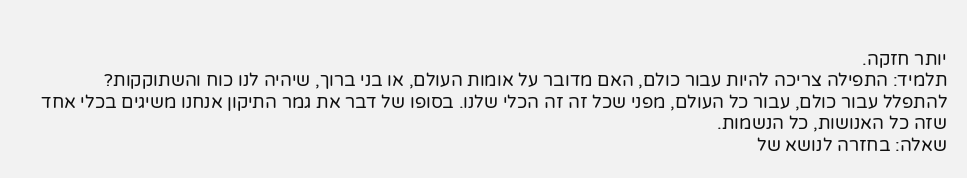יותר חזקה.
תלמיד: התפילה צריכה להיות עבור כולם, האם מדובר על אומות העולם, או בני ברוך, שיהיה לנו כוח והשתוקקות?
להתפלל עבור כולם, עבור כל העולם, מפני שכל זה זה הכלי שלנו. בסופו של דבר את גמר התיקון אנחנו משיגים בכלי אחד שזה כל האנושות, כל הנשמות.
שאלה: בחזרה לנושא של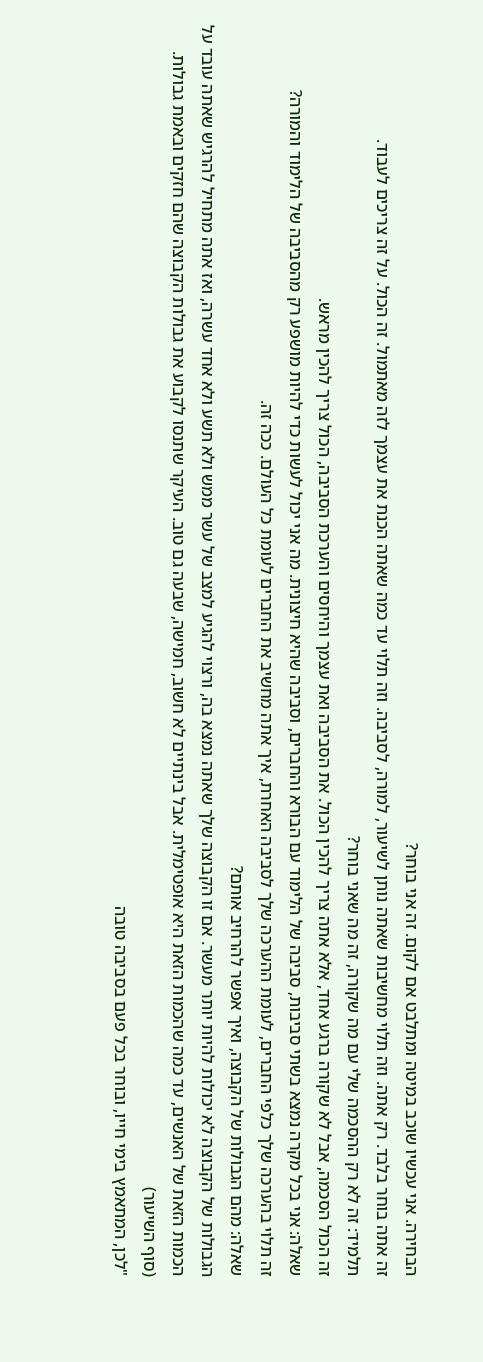הבחירה. אני עכשיו שוכב במיטה ומתלבט אם לקום. זה אני בוחר?
זה אתה בוחר בלבד. רק אתה. וזה תלוי מחשיבות שאתה נותן לשיעור, למורה, לסביבה. וזה תלוי עד כמה שאתה הכנת את עצמך לזה מאתמול. זה הכול. על זה צריכים לעבוד.
תלמיד: זה לא רק ההסכמה שלי עם מה שקורה, זה מה שאני בוחר?
זה הכול הסכמה, אבל לא שקורה ברגע אחד, אלא אתה צריך להכין הכול. את הסביבה ואת עצמך והיחסים והערכת הסביבה, הכול צריך להכין מראש.
שאלה: אני בכל מקרה נמצא בשתי סביבות, סביבה של הלימוד עם הבורא והחברים, וסביבה שהיא חיצונית. מה אני יכול לעשות כדי להיות מושפע רק מהסביבה של הלימוד והמורה?
זה תלוי בהערכה שלך כלפי החברים, לעומת ההערכה שלך לסביבה האחרת, איך אתה מחשיב את החברים לעומת כל העולם. ככה זה.
שאלה: מהם הגבולות של הקבוצה, ואיך אפשר להרחיב אותם?
הגבולות של הקבוצה לא יכולות להיות יותר מעשר. אם זו הקבוצה שלך שאתה נמצא בה, ורצוי להגיע למצב של עשר ממש ולא תשע ולא אחד עשרה, ואז אתה מתחיל להרגיש שאתה עובד על הכמות הזאת של האנשים, עד כמה שהכמות הזאת היא אופטימלית. אבל בינתיים לא חשוב, חמישה, שבעה גם טוב. העיקר שתנסו לקבוע את גבולות הקבוצה שהם חזקים ובאמת גבולות.
(סוף השיעור)
"לכן, המתאמץ בימי חייו, ובוחר בכל פעם בסביבה טובה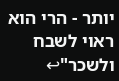יותר - הרי הוא ראוי לשבח ולשכר"↩